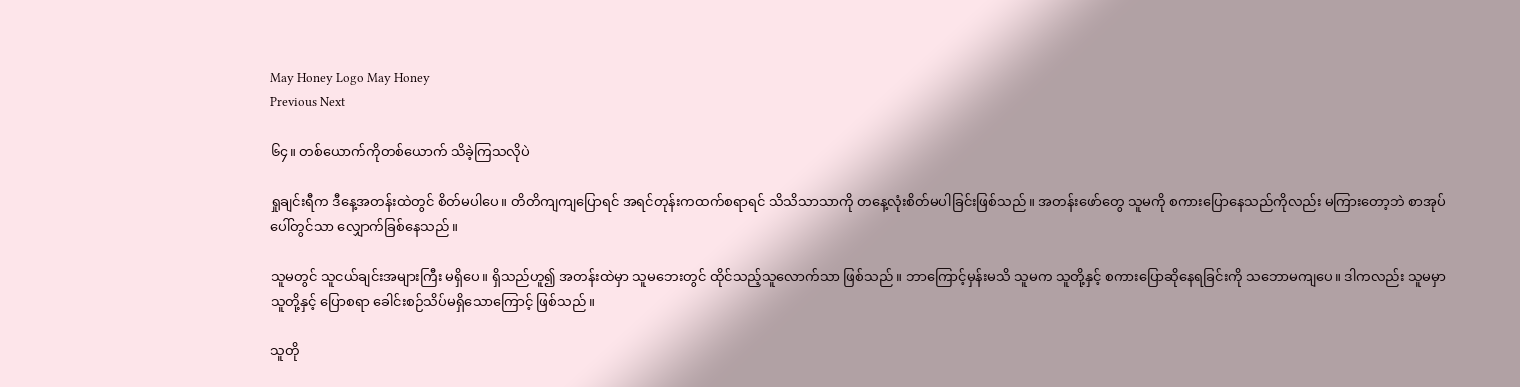May Honey Logo May Honey
Previous Next

၆၄။ တစ်ယောက်ကိုတစ်ယောက် သိခဲ့ကြသလိုပဲ

ရှုချင်းရီက ဒီနေ့အတန်းထဲတွင် စိတ်မပါပေ။ တိတိကျကျပြောရင် အရင်တုန်းကထက်စရာရင် သိသိသာသာကို တနေ့လုံးစိတ်မပါခြင်းဖြစ်သည်။ အတန်းဖော်တွေ သူမကို စကားပြောနေသည်ကိုလည်း မကြားတော့ဘဲ စာအုပ်ပေါ်တွင်သာ လျှောက်ခြစ်နေသည်။

သူမတွင် သူငယ်ချင်းအများကြီး မရှိပေ။ ရှိသည်ဟူ၍ အတန်းထဲမှာ သူမဘေးတွင် ထိုင်သည့်သူလောက်သာ ဖြစ်သည်။ ဘာကြောင့်မှန်းမသိ သူမက သူတို့နှင့် စကားပြောဆိုနေရခြင်းကို သဘောမကျပေ။ ဒါကလည်း သူမမှာ သူတို့နှင့် ပြောစရာ ခေါင်းစဉ်သိပ်မရှိသောကြောင့် ဖြစ်သည်။

သူတို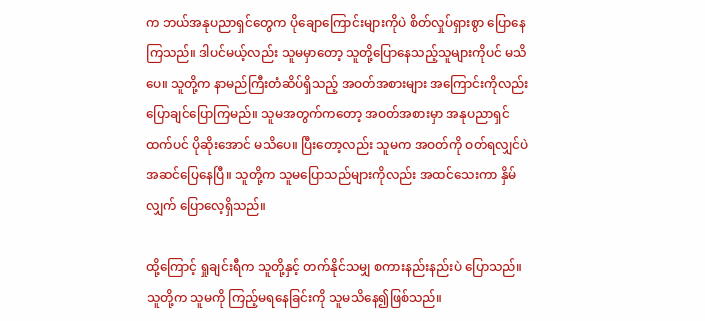က ဘယ်အနုပညာရှင်တွေက ပိုချောကြောင်းများကိုပဲ စိတ်လှုပ်ရှားစွာ ပြောနေကြသည်။ ဒါပင်မယ့်လည်း သူမမှာတော့ သူတို့ပြောနေသည့်သူများကိုပင် မသိပေ။ သူတို့က နာမည်ကြီးတံဆိပ်ရှိသည့် အဝတ်အစားများ အကြောင်းကိုလည်း ပြောချင်ပြောကြမည်။ သူမအတွက်ကတော့ အဝတ်အစားမှာ အနုပညာရှင်ထက်ပင် ပိုဆိုးအောင် မသိပေ။ ပြီးတော့လည်း သူမက အဝတ်ကို ဝတ်ရလျှင်ပဲ အဆင်ပြေနေပြီ။ သူတို့က သူမပြောသည်များကိုလည်း အထင်သေးကာ နှိမ်လျှက် ပြောလေ့ရှိသည်။

ထို့ကြောင့် ရှုချင်းရီက သူတို့နှင့် တက်နိုင်သမျှ စကားနည်းနည်းပဲ ပြောသည်။ သူတို့က သူမကို ကြည့်မရနေခြင်းကို သူမသိနေ၍ဖြစ်သည်။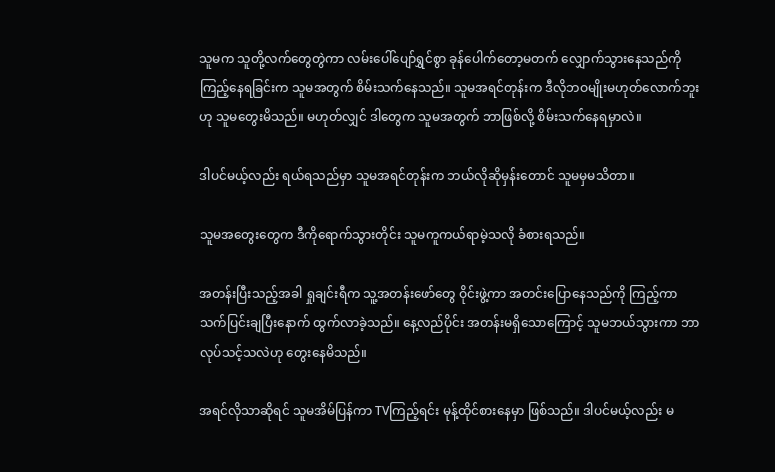သူမက သူတို့လက်တွေတွဲကာ လမ်းပေါ်ပျော်ရွှင်စွာ ခုန်ပေါက်တော့မတက် လျှောက်သွားနေသည်ကို ကြည့်နေရခြင်းက သူမအတွက် စိမ်းသက်နေသည်။ သူမအရင်တုန်းက ဒီလိုဘဝမျိုးမဟုတ်လောက်ဘူးဟု သူမတွေးမိသည်။ မဟုတ်လျှင် ဒါတွေက သူမအတွက် ဘာဖြစ်လို့ စိမ်းသက်နေရမှာလဲ။

ဒါပင်မယ့်လည်း ရယ်ရသည်မှာ သူမအရင်တုန်းက ဘယ်လိုဆိုမှန်းတောင် သူမမှမသိတာ။

သူမအတွေးတွေက ဒီကိုရောက်သွားတိုင်း သူမကူကယ်ရာမဲ့သလို ခံစားရသည်။

အတန်းပြီးသည့်အခါ ရှုချင်းရီက သူ့အတန်းဖော်တွေ ဝိုင်းဖွဲ့ကာ အတင်းပြောနေသည်ကို ကြည့်ကာ သက်ပြင်းချပြီးနောက် ထွက်လာခဲ့သည်။ နေ့လည်ပိုင်း အတန်းမရှိသောကြောင့် သူမဘယ်သွားကာ ဘာလုပ်သင့်သလဲဟု တွေးနေမိသည်။

အရင်လိုသာဆိုရင် သူမအိမ်ပြန်ကာ TVကြည့်ရင်း မုန့်ထိုင်စားနေမှာ ဖြစ်သည်။ ဒါပင်မယ့်လည်း မ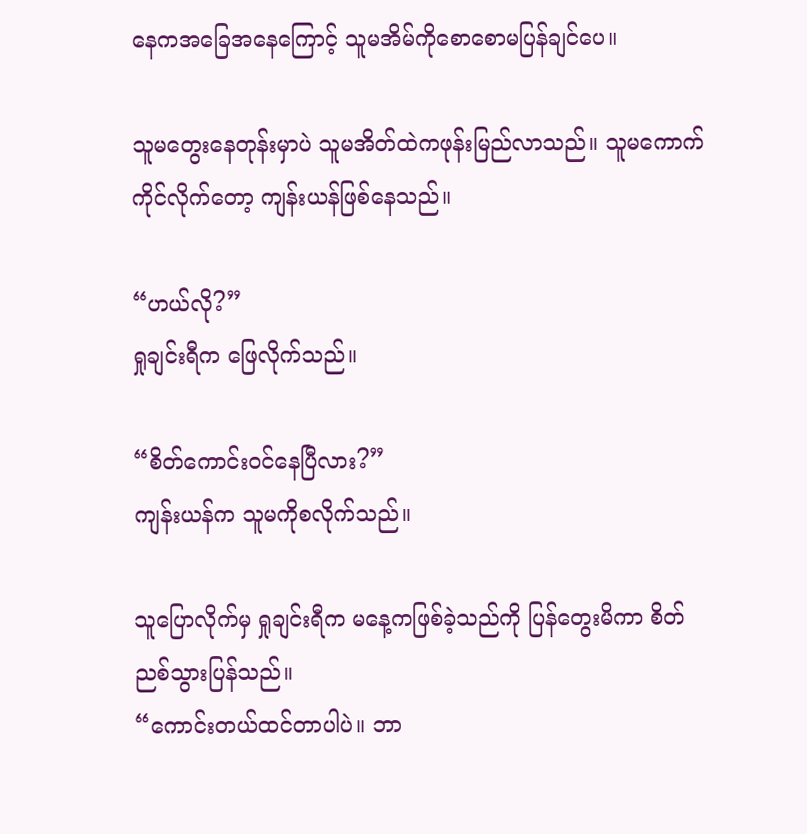နေကအခြေအနေကြောင့် သူမအိမ်ကိုစောစောမပြန်ချင်ပေ။

သူမတွေးနေတုန်းမှာပဲ သူမအိတ်ထဲကဖုန်းမြည်လာသည်။ သူမကောက်ကိုင်လိုက်တော့ ကျန်းယန်ဖြစ်နေသည်။

“ဟယ်လို?”
ရှုချင်းရီက ဖြေလိုက်သည်။

“စိတ်ကောင်းဝင်နေပြီလား?”
ကျန်းယန်က သူမကိုစလိုက်သည်။

သူပြောလိုက်မှ ရှုချင်းရီက မနေ့ကဖြစ်ခဲ့သည်ကို ပြန်တွေးမိကာ စိတ်ညစ်သွားပြန်သည်။
“ကောင်းတယ်ထင်တာပါပဲ။ ဘာ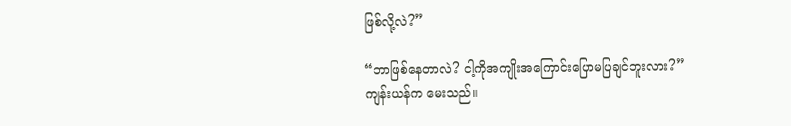ဖြစ်လို့လဲ?”

“ဘာဖြစ်နေတာလဲ? ငါ့ကိုအကျိုးအကြောင်းပြောမပြချင်ဘူးလား?”
ကျန်းယန်က မေးသည်။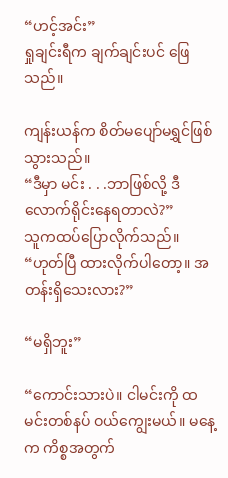“ဟင့်အင်း”
ရှုချင်းရီက ချက်ချင်းပင် ဖြေသည်။

ကျန်းယန်က စိတ်မပျော်မရွှင်ဖြစ်သွားသည်။
“ဒီမှာ မင်း . . .ဘာဖြစ်လို့ ဒီလောက်ရိုင်းနေရတာလဲ?”
သူကထပ်ပြောလိုက်သည်။
“ဟုတ်ပြီ ထားလိုက်ပါတော့။ အတန်းရှိသေးလား?”

“မရှိဘူး”

“ကောင်းသားပဲ။ ငါမင်းကို ထမင်းတစ်နပ် ဝယ်ကျွေးမယ်။ မနေ့က ကိစ္စအတွက်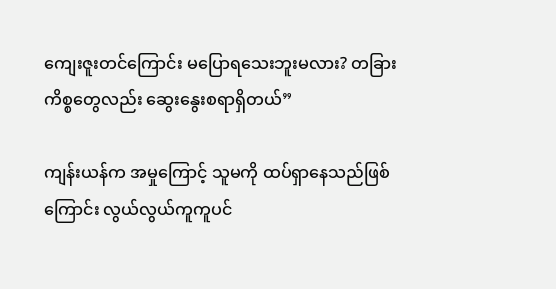ကျေးဇူးတင်ကြောင်း မပြောရသေးဘူးမလား? တခြားကိစ္စတွေလည်း ဆွေးနွေးစရာရှိတယ်”

ကျန်းယန်က အမှုကြောင့် သူမကို ထပ်ရှာနေသည်ဖြစ်ကြောင်း လွယ်လွယ်ကူကူပင်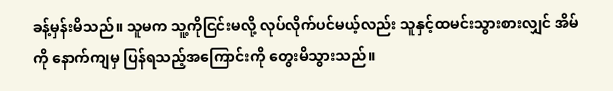ခန့်မှန်းမိသည်။ သူမက သူ့ကိုငြင်းမလို့ လုပ်လိုက်ပင်မယ့်လည်း သူနှင့်ထမင်းသွားစားလျှင် အိမ်ကို နောက်ကျမှ ပြန်ရသည့်အကြောင်းကို တွေးမိသွားသည်။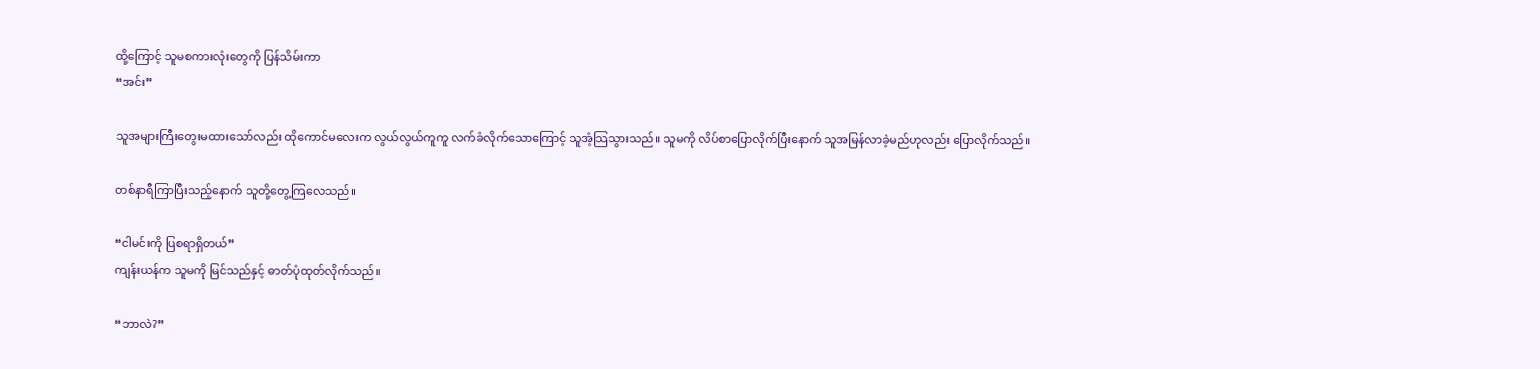ထို့ကြောင့် သူမစကားလုံးတွေကို ပြန်သိမ်းကာ
“အင်း”

သူအများကြီးတွေးမထားသော်လည်း ထိုကောင်မလေးက လွယ်လွယ်ကူကူ လက်ခံလိုက်သောကြောင့် သူအံ့သြသွားသည်။ သူမကို လိပ်စာပြောလိုက်ပြီးနောက် သူအမြန်လာခဲ့မည်ဟုလည်း ပြောလိုက်သည်။

တစ်နာရီကြာပြီးသည့်နောက် သူတို့တွေ့ကြလေသည်။

“ငါမင်းကို ပြစရာရှိတယ်”
ကျန်းယန်က သူမကို မြင်သည်နှင့် ဓာတ်ပုံထုတ်လိုက်သည်။

“ဘာလဲ?”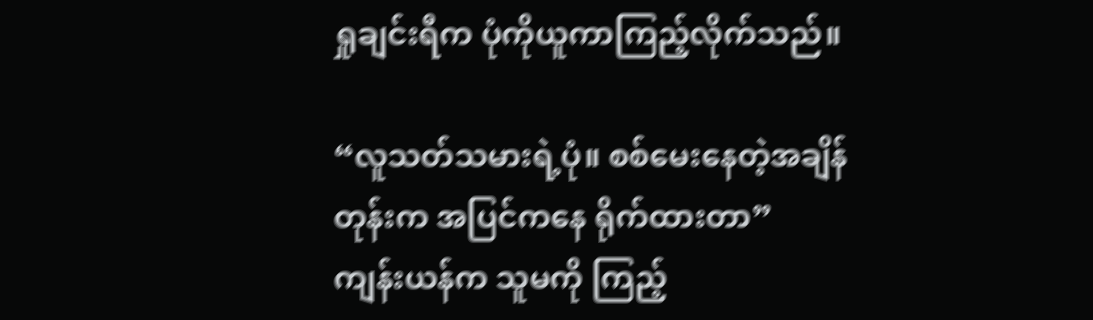ရှုချင်းရီက ပုံကိုယူကာကြည့်လိုက်သည်။

“လူသတ်သမားရဲ့ပုံ။ စစ်မေးနေတဲ့အချိန်တုန်းက အပြင်ကနေ ရိုက်ထားတာ”
ကျန်းယန်က သူမကို ကြည့်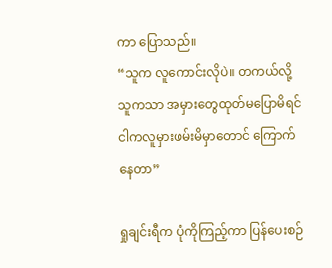ကာ ပြောသည်။
“သူက လူကောင်းလိုပဲ။ တကယ်လို့ သူကသာ အမှားတွေထုတ်မပြောမိရင် ငါကလူမှားဖမ်းမိမှာတောင် ကြောက်နေတာ”

ရှုချင်းရီက ပုံကိုကြည့်ကာ ပြန်ပေးစဉ်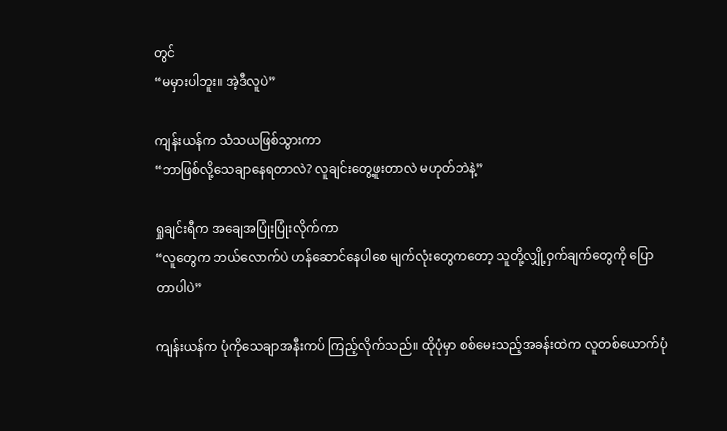တွင်
“မမှားပါဘူး။ အဲ့ဒီလူပဲ”

ကျန်းယန်က သံသယဖြစ်သွားကာ
“ဘာဖြစ်လို့သေချာနေရတာလဲ? လူချင်းတွေ့ဖူးတာလဲ မဟုတ်ဘဲနဲ့”

ရှုချင်းရီက အချေအပြုံးပြုံးလိုက်ကာ
“လူတွေက ဘယ်လောက်ပဲ ဟန်ဆောင်နေပါစေ မျက်လုံးတွေကတော့ သူတို့လျှို့ဝှက်ချက်တွေကို ပြောတာပါပဲ”

ကျန်းယန်က ပုံကိုသေချာအနီးကပ် ကြည့်လိုက်သည်။ ထိုပုံမှာ စစ်မေးသည့်အခန်းထဲက လူတစ်ယောက်ပုံ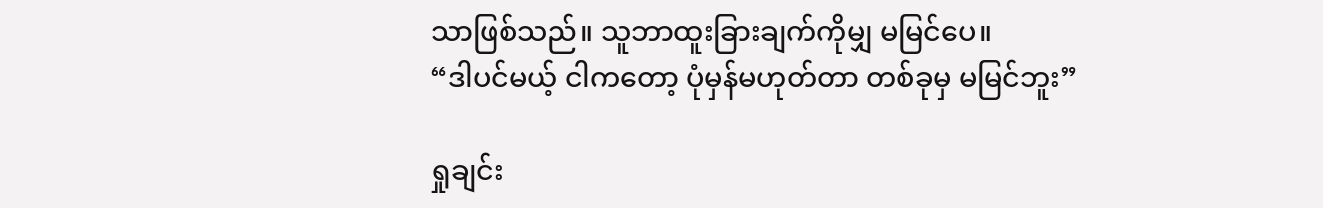သာဖြစ်သည်။ သူဘာထူးခြားချက်ကိုမျှ မမြင်ပေ။
“ဒါပင်မယ့် ငါကတော့ ပုံမှန်မဟုတ်တာ တစ်ခုမှ မမြင်ဘူး”

ရှုချင်း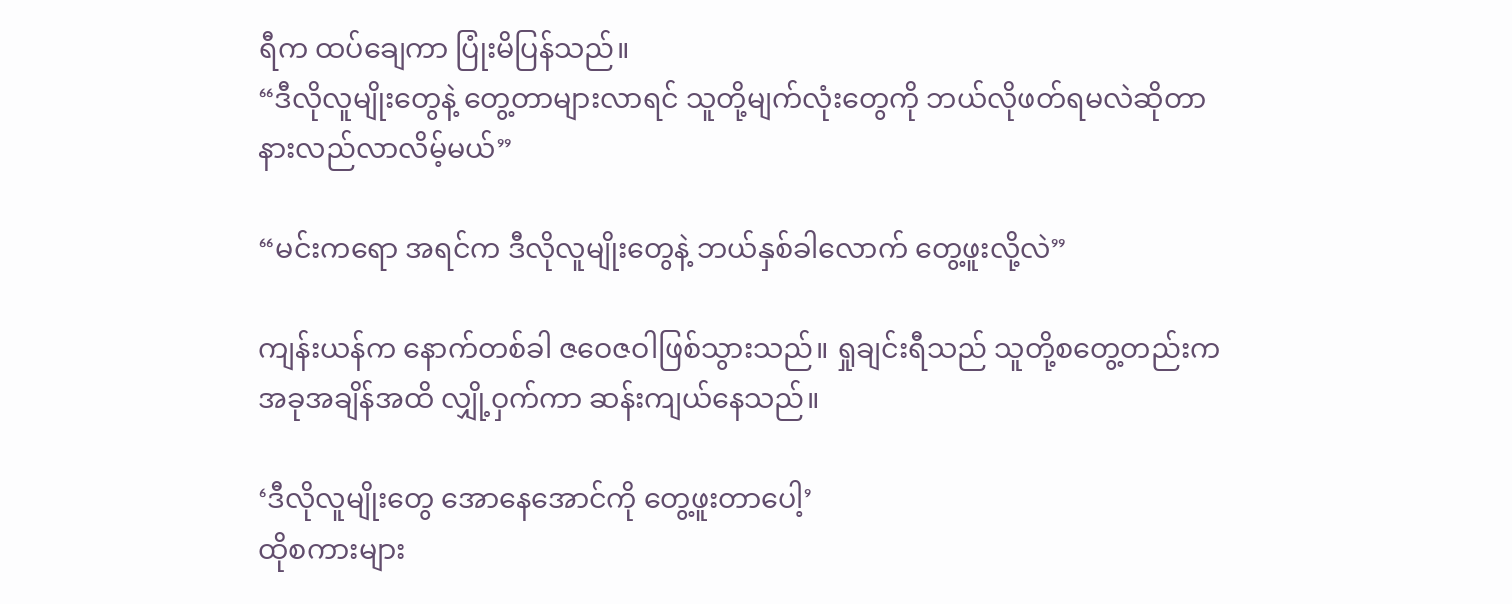ရီက ထပ်ချေကာ ပြုံးမိပြန်သည်။
“ဒီလိုလူမျိုးတွေနဲ့ တွေ့တာများလာရင် သူတို့မျက်လုံးတွေကို ဘယ်လိုဖတ်ရမလဲဆိုတာ နားလည်လာလိမ့်မယ်”

“မင်းကရော အရင်က ဒီလိုလူမျိုးတွေနဲ့ ဘယ်နှစ်ခါလောက် တွေ့ဖူးလို့လဲ”

ကျန်းယန်က နောက်တစ်ခါ ဇဝေဇဝါဖြစ်သွားသည်။ ရှုချင်းရီသည် သူတို့စတွေ့တည်းက အခုအချိန်အထိ လျှို့ဝှက်ကာ ဆန်းကျယ်နေသည်။

‘ဒီလိုလူမျိုးတွေ အောနေအောင်ကို တွေ့ဖူးတာပေါ့’
ထိုစကားများ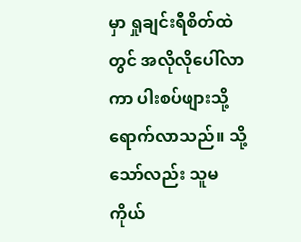မှာ ရှုချင်းရီစိတ်ထဲတွင် အလိုလိုပေါ်လာကာ ပါးစပ်ဖျားသို့ ရောက်လာသည်။ သို့သော်လည်း သူမကိုယ်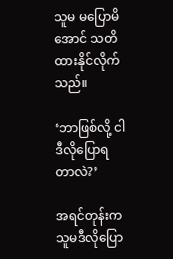သူမ မပြောမိအောင် သတိထားနိုင်လိုက်သည်။

‘ဘာဖြစ်လို့ ငါဒီလိုပြောရတာလဲ?’

အရင်တုန်းက သူမဒီလိုပြော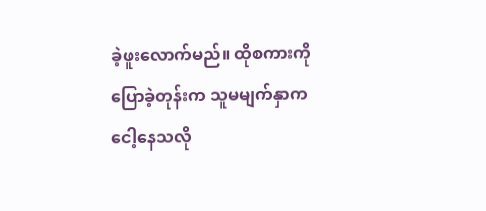ခဲ့ဖူးလောက်မည်။ ထိုစကားကို ပြောခဲ့တုန်းက သူမမျက်နှာက ငေါ့နေသလို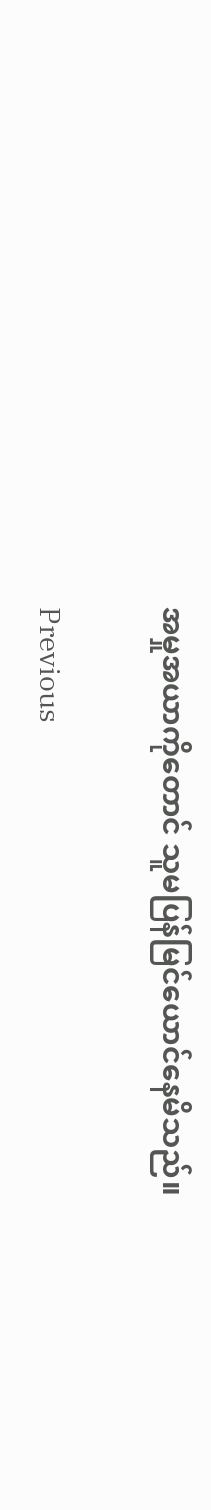အမှုအယာကိုတောင် သူမပြန်မြင်ယောင်နေမိသည်။

Previous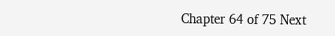Chapter 64 of 75 Next